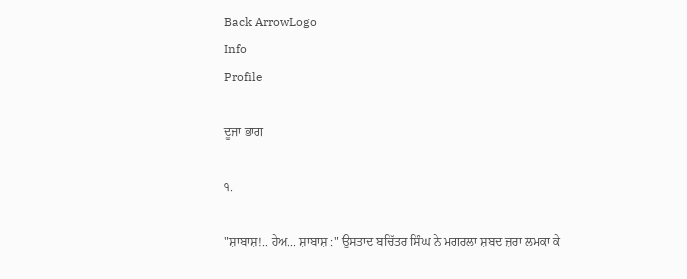Back ArrowLogo
Info
Profile

ਦੂਜਾ ਭਾਗ

੧.

"ਸ਼ਾਬਾਸ਼!.. ਹੇਅ... ਸ਼ਾਬਾਸ਼ :" ਉਸਤਾਦ ਬਚਿੱਤਰ ਸਿੰਘ ਨੇ ਮਗਰਲਾ ਸ਼ਬਦ ਜ਼ਰਾ ਲਮਕਾ ਕੇ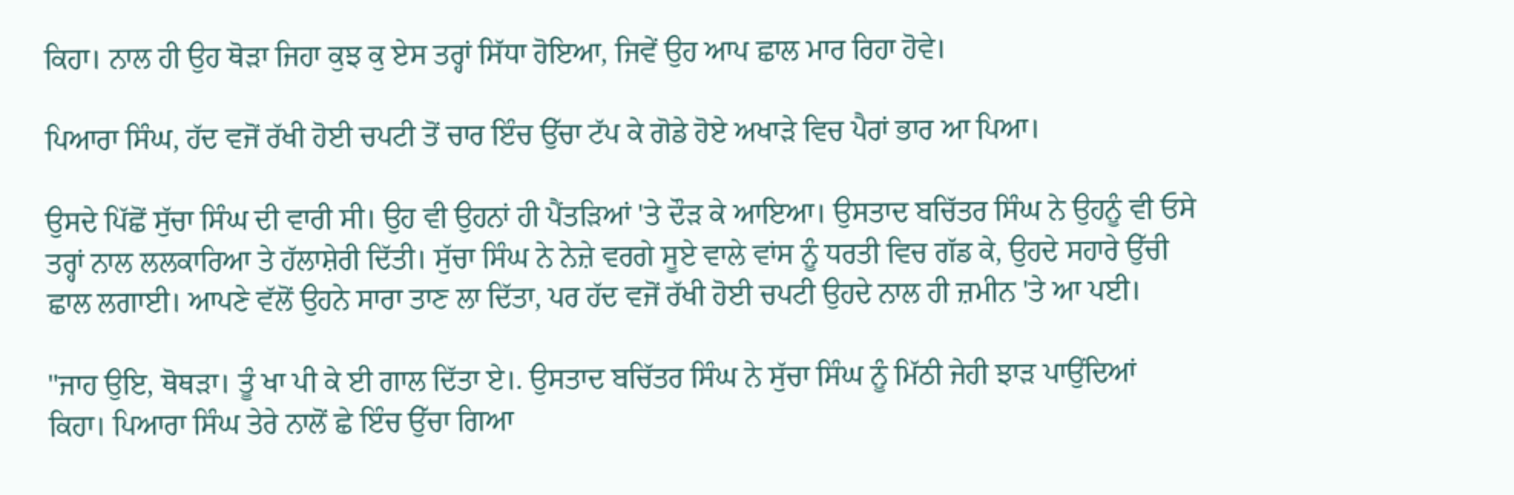ਕਿਹਾ। ਨਾਲ ਹੀ ਉਹ ਥੋੜਾ ਜਿਹਾ ਕੁਝ ਕੁ ਏਸ ਤਰ੍ਹਾਂ ਸਿੱਧਾ ਹੋਇਆ, ਜਿਵੇਂ ਉਹ ਆਪ ਛਾਲ ਮਾਰ ਰਿਹਾ ਹੋਵੇ।

ਪਿਆਰਾ ਸਿੰਘ, ਹੱਦ ਵਜੋਂ ਰੱਖੀ ਹੋਈ ਚਪਟੀ ਤੋਂ ਚਾਰ ਇੰਚ ਉੱਚਾ ਟੱਪ ਕੇ ਗੋਡੇ ਹੋਏ ਅਖਾੜੇ ਵਿਚ ਪੈਰਾਂ ਭਾਰ ਆ ਪਿਆ।

ਉਸਦੇ ਪਿੱਛੋਂ ਸੁੱਚਾ ਸਿੰਘ ਦੀ ਵਾਰੀ ਸੀ। ਉਹ ਵੀ ਉਹਨਾਂ ਹੀ ਪੈਂਤੜਿਆਂ 'ਤੇ ਦੌੜ ਕੇ ਆਇਆ। ਉਸਤਾਦ ਬਚਿੱਤਰ ਸਿੰਘ ਨੇ ਉਹਨੂੰ ਵੀ ਓਸੇ ਤਰ੍ਹਾਂ ਨਾਲ ਲਲਕਾਰਿਆ ਤੇ ਹੱਲਾਸ਼ੇਰੀ ਦਿੱਤੀ। ਸੁੱਚਾ ਸਿੰਘ ਨੇ ਨੇਜ਼ੇ ਵਰਗੇ ਸੂਏ ਵਾਲੇ ਵਾਂਸ ਨੂੰ ਧਰਤੀ ਵਿਚ ਗੱਡ ਕੇ, ਉਹਦੇ ਸਹਾਰੇ ਉੱਚੀ ਛਾਲ ਲਗਾਈ। ਆਪਣੇ ਵੱਲੋਂ ਉਹਨੇ ਸਾਰਾ ਤਾਣ ਲਾ ਦਿੱਤਾ, ਪਰ ਹੱਦ ਵਜੋਂ ਰੱਖੀ ਹੋਈ ਚਪਟੀ ਉਹਦੇ ਨਾਲ ਹੀ ਜ਼ਮੀਨ 'ਤੇ ਆ ਪਈ।

"ਜਾਹ ਉਇ, ਥੋਥੜਾ। ਤੂੰ ਖਾ ਪੀ ਕੇ ਈ ਗਾਲ ਦਿੱਤਾ ਏ।. ਉਸਤਾਦ ਬਚਿੱਤਰ ਸਿੰਘ ਨੇ ਸੁੱਚਾ ਸਿੰਘ ਨੂੰ ਮਿੱਠੀ ਜੇਹੀ ਝਾੜ ਪਾਉਂਦਿਆਂ ਕਿਹਾ। ਪਿਆਰਾ ਸਿੰਘ ਤੇਰੇ ਨਾਲੋਂ ਛੇ ਇੰਚ ਉੱਚਾ ਗਿਆ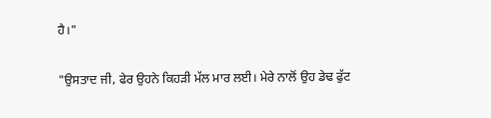ਹੈ।"

"ਉਸਤਾਦ ਜੀ, ਫੇਰ ਉਹਨੇ ਕਿਹੜੀ ਮੱਲ ਮਾਰ ਲਈ। ਮੇਰੇ ਨਾਲੋਂ ਉਹ ਡੇਢ ਫੁੱਟ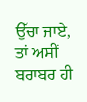ਉੱਚਾ ਜਾਏ, ਤਾਂ ਅਸੀਂ ਬਰਾਬਰ ਹੀ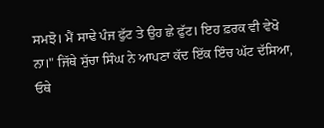ਸਮਝੋ। ਮੈਂ ਸਾਢੇ ਪੰਜ ਫੁੱਟ ਤੇ ਉਹ ਛੇ ਫੁੱਟ। ਇਹ ਫ਼ਰਕ ਵੀ ਵੇਖੋ ਨਾ।" ਜਿੱਥੇ ਸੁੱਚਾ ਸਿੰਘ ਨੇ ਆਪਣਾ ਕੱਦ ਇੱਕ ਇੰਚ ਘੱਟ ਦੱਸਿਆ, ਓਥੇ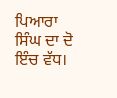ਪਿਆਰਾ ਸਿੰਘ ਦਾ ਦੋ ਇੰਚ ਵੱਧ।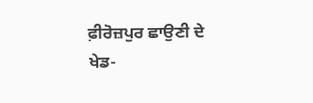ਫ਼ੀਰੋਜ਼ਪੁਰ ਛਾਉਣੀ ਦੇ ਖੇਡ-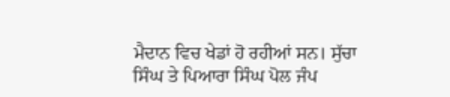ਮੈਦਾਨ ਵਿਚ ਖੇਡਾਂ ਹੋ ਰਹੀਆਂ ਸਨ। ਸੁੱਚਾ ਸਿੰਘ ਤੇ ਪਿਆਰਾ ਸਿੰਘ ਪੋਲ ਜੰਪ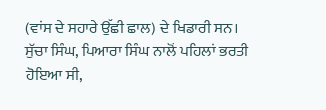(ਵਾਂਸ ਦੇ ਸਹਾਰੇ ਉੱਛੀ ਛਾਲ) ਦੇ ਖਿਡਾਰੀ ਸਨ। ਸੁੱਚਾ ਸਿੰਘ, ਪਿਆਰਾ ਸਿੰਘ ਨਾਲੋਂ ਪਹਿਲਾਂ ਭਰਤੀ ਹੋਇਆ ਸੀ,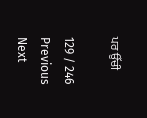ਪਰ ਉੱਚੀ

129 / 246
Previous
Next